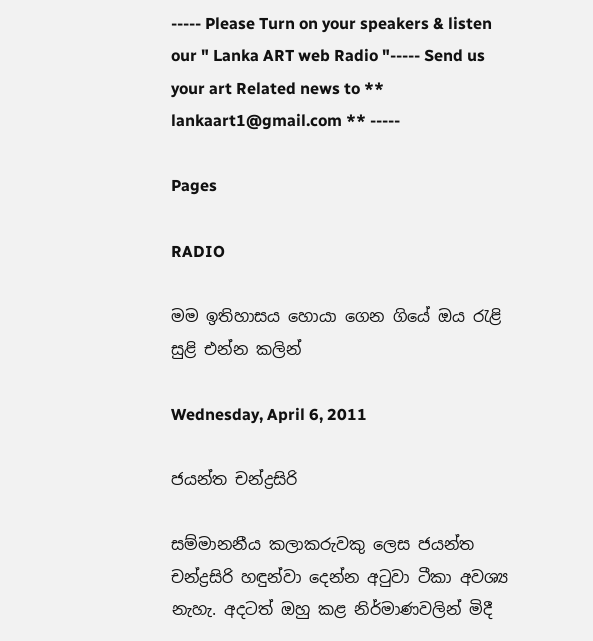----- Please Turn on your speakers & listen our " Lanka ART web Radio "----- Send us your art Related news to ** lankaart1@gmail.com ** -----

Pages

RADIO

මම ඉතිහාසය හොයා ගෙන ගියේ ඔය රැළි සුළි එන්න කලින්

Wednesday, April 6, 2011

ජයන්ත චන්ද්‍රසිරි

සම්මානනීය කලාකරුවකු ලෙස ජයන්ත චන්ද්‍රසිරි හඳුන්වා දෙන්න අටුවා ටීකා අවශ්‍ය නැහැ. අදටත් ඔහු කළ නිර්මාණවලින් මිදී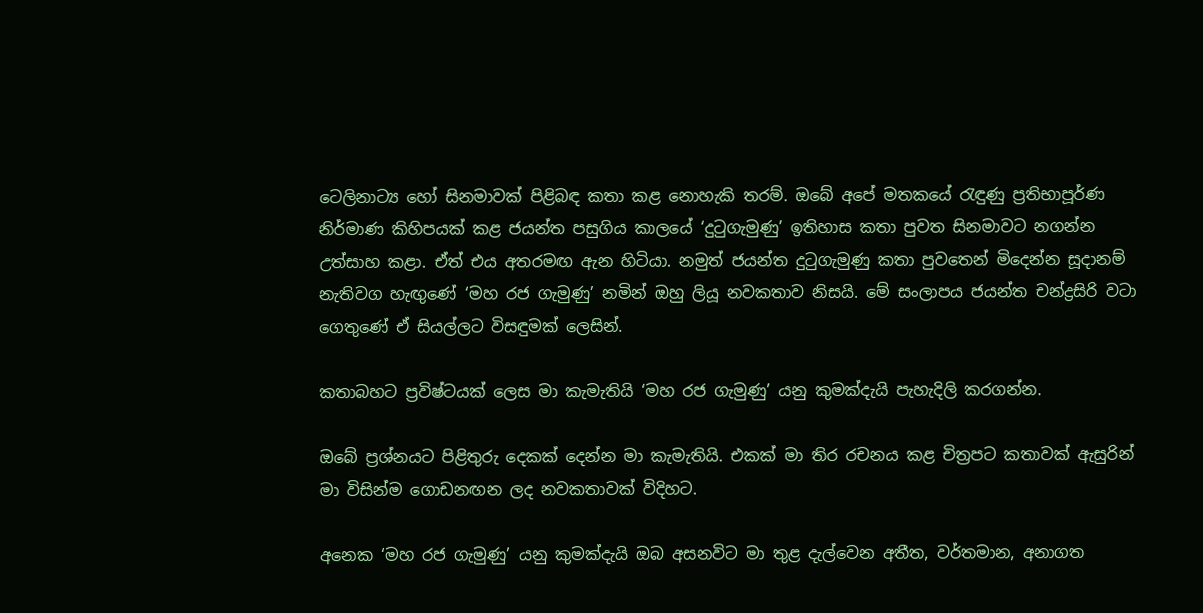ටෙලිනාට්‍ය හෝ සිනමාවක් පිළිබඳ කතා කළ නොහැකි තරම්. ඔබේ අපේ මතකයේ රැඳුණු ප්‍රතිභාපූර්ණ නිර්මාණ කිහිපයක් කළ ජයන්ත පසුගිය කාලයේ ‘දුටුගැමුණු’ ඉතිහාස කතා පුවත සිනමාවට නගන්න උත්සාහ කළා. ඒත් එය අතරමඟ ඇන හිටියා. නමුත් ජයන්ත දුටුගැමුණු කතා පුවතෙන් මිදෙන්න සූදානම් නැතිවග හැඟුණේ ‘මහ රජ ගැමුණු’ නමින් ඔහු ලියූ නවකතාව නිසයි. මේ සංලාපය ජයන්ත චන්ද්‍රසිරි වටා ගෙතුණේ ඒ සියල්ලට විසඳුමක් ලෙසින්.

කතාබහට ප්‍රවිෂ්ටයක් ලෙස මා කැමැතියි ‘මහ රජ ගැමුණු’ යනු කුමක්දැයි පැහැදිලි කරගන්න.

ඔබේ ප්‍රශ්නයට පිළිතුරු දෙකක් දෙන්න මා කැමැතියි. එකක් මා තිර රචනය කළ චිත්‍රපට කතාවක් ඇසුරින් මා විසින්ම ගොඩනඟන ලද නවකතාවක් විදිහට.

අනෙක ‘මහ රජ ගැමුණු’ යනු කුමක්දැයි ඔබ අසනවිට මා තුළ දැල්වෙන අතීත, වර්තමාන, අනාගත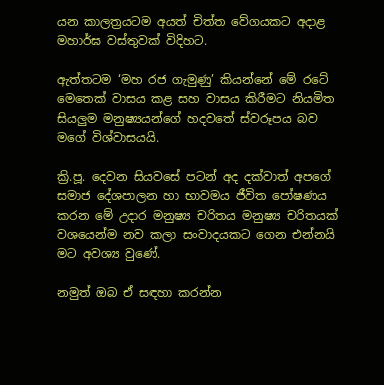යන කාලත්‍රයටම අයත් චිත්ත වේගයකට අදාළ මහාර්ඝ වස්තුවක් විදිහට.

ඇත්තටම ‘මහ රජ ගැමුණු’ කියන්නේ මේ රටේ මෙතෙක් වාසය කළ සහ වාසය කිරීමට නියමිත සියලුම මනුෂ්‍යයන්ගේ හදවතේ ස්වරූපය බව මගේ විශ්වාසයයි.

ක්‍රි.පූ. දෙවන සියවසේ පටන් අද දක්වාත් අපගේ සමාජ දේශපාලන හා භාවමය ජීවිත පෝෂණය කරන මේ උදාර මනුෂ්‍ය චරිතය මනුෂ්‍ය චරිතයක් වශයෙන්ම නව කලා සංවාදයකට ගෙන එන්නයි මට අවශ්‍ය වුණේ.

නමුත් ඔබ ඒ සඳහා කරන්න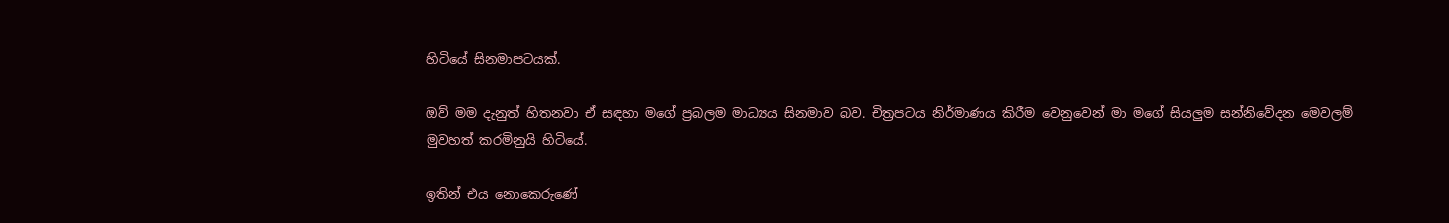හිටියේ සිනමාපටයක්.

ඔව් මම දැනුත් හිතනවා ඒ සඳහා මගේ ප්‍රබලම මාධ්‍යය සිනමාව බව. චිත්‍රපටය නිර්මාණය කිරීම වෙනුවෙන් මා මගේ සියලුම සන්නිවේදන මෙවලම් මුවහත් කරමිනුයි හිටියේ.

ඉතින් එය නොකෙරුණේ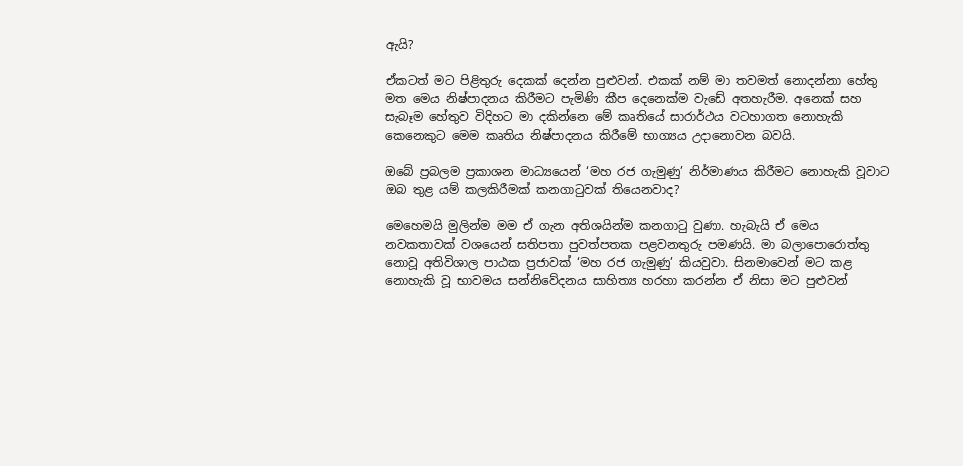ඇයි?

ඒකටත් මට පිළිතුරු දෙකක් දෙන්න පුළුවන්. එකක් නම් මා තවමත් නොදන්නා හේතු මත මෙය නිෂ්පාදනය කිරීමට පැමිණි කීප දෙනෙක්ම වැඩේ අතහැරීම. අනෙක් සහ සැබෑම හේතුව විදිහට මා දකින්නෙ මේ කෘතියේ සාරාර්ථය වටහාගත නොහැකි කෙනෙකුට මෙම කෘතිය නිෂ්පාදනය කිරීමේ භාග්‍යය උදානොවන බවයි.

ඔබේ ප්‍රබලම ප්‍රකාශන මාධ්‍යයෙන් ‘මහ රජ ගැමුණු’ නිර්මාණය කිරීමට නොහැකි වූවාට ඔබ තුළ යම් කලකිරීමක් කනගාටුවක් තියෙනවාද?

මෙහෙමයි මුලින්ම මම ඒ ගැන අතිශයින්ම කනගාටු වුණා. හැබැයි ඒ මෙය නවකතාවක් වශයෙන් සතිපතා පුවත්පතක පළවනතුරු පමණයි. මා බලාපොරොත්තු නොවූ අතිවිශාල පාඨක ප්‍රජාවක් ‘මහ රජ ගැමුණු’ කියවුවා. සිනමාවෙන් මට කළ නොහැකි වූ භාවමය සන්නිවේදනය සාහිත්‍ය හරහා කරන්න ඒ නිසා මට පුළුවන්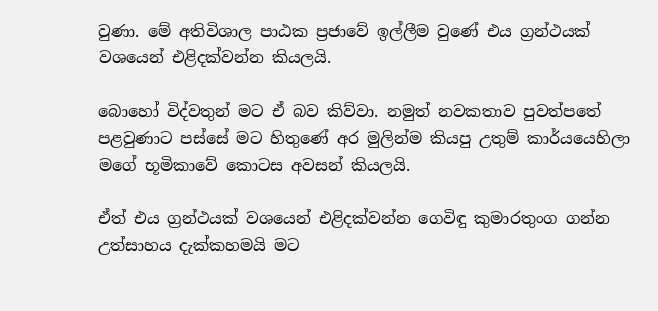වුණා. මේ අතිවිශාල පාඨක ප්‍රජාවේ ඉල්ලීම වුණේ එය ග්‍රන්ථයක් වශයෙන් එළිදක්වන්න කියලයි.

බොහෝ විද්වතුන් මට ඒ බව කිව්වා. නමුත් නවකතාව පුවත්පතේ පළවුණාට පස්සේ මට හිතුණේ අර මුලින්ම කියපු උතුම් කාර්යයෙහිලා මගේ භූමිකාවේ කොටස අවසන් කියලයි.

ඒත් එය ග්‍රන්ථයක් වශයෙන් එළිදක්වන්න ගෙවිඳු කුමාරතුංග ගන්න උත්සාහය දැක්කහමයි මට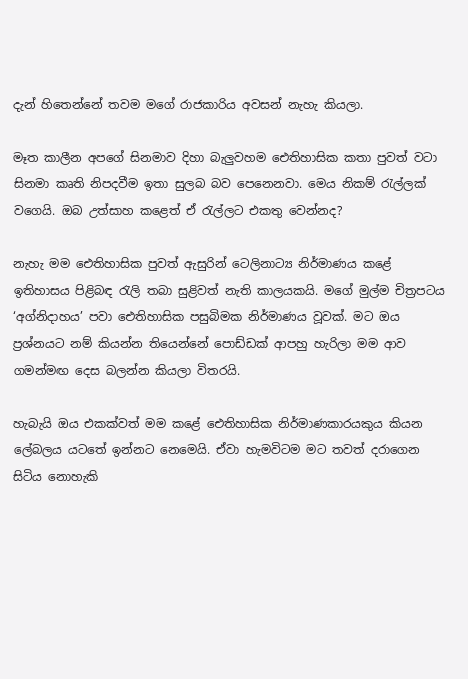දැන් හිතෙන්නේ තවම මගේ රාජකාරිය අවසන් නැහැ කියලා.

මෑත කාලීන අපගේ සිනමාව දිහා බැලුවහම ඓතිහාසික කතා පුවත් වටා සිනමා කෘති නිපදවීම ඉතා සුලබ බව පෙනෙනවා. මෙය නිකම් රැල්ලක් වගෙයි. ඔබ උත්සාහ කළෙත් ඒ රැල්ලට එකතු වෙන්නද?

නැහැ මම ඓතිහාසික පුවත් ඇසුරින් ටෙලිනාට්‍ය නිර්මාණය කළේ ඉතිහාසය පිළිබඳ රැලි තබා සුළිවත් නැති කාලයකයි. මගේ මුල්ම චිත්‍රපටය ‘අග්නිදාහය’ පවා ඓතිහාසික පසුබිමක නිර්මාණය වූවක්. මට ඔය ප්‍රශ්නයට නම් කියන්න තියෙන්නේ පොඩ්ඩක් ආපහු හැරිලා මම ආව ගමන්මඟ දෙස බලන්න කියලා විතරයි.

හැබැයි ඔය එකක්වත් මම කළේ ඓතිහාසික නිර්මාණකාරයකුය කියන ලේබලය යටතේ ඉන්නට නෙමෙයි. ඒවා හැමවිටම මට තවත් දරාගෙන සිටිය නොහැකි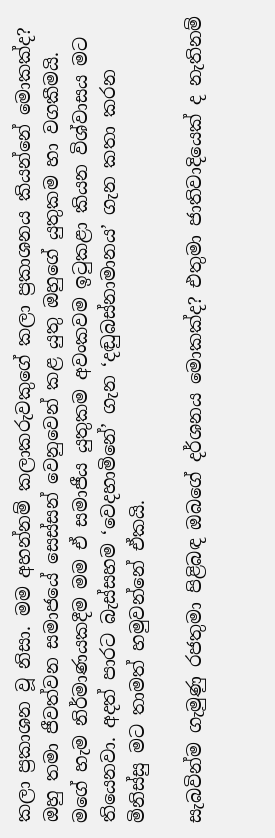කලා ප්‍රකාශන වූ නිසා. මම අහන්නම් කලාකරුවකුගේ කලා ප්‍රකාශනය කියන්නේ මොකක්ද? ඔහු තමා ජීවත්වන සමාජයේ සෙස්සන් වෙනුවෙන් කළ යුතු ඔහුගේ යුතුකම හා වගකීමයි. මගේ හැම නිර්මාණයකදීම මම ඒ සමාජීය යුතුකම අවංකවම ඉටුකළා කියන විශ්වාසය මට තියෙනවා. අදත් පාරට බැස්සහම ‘වෙදහාමිනේ’ ගැන ‘දඬුබස්නාමානය’ ගැන කතා කරන මිනිස්සු මට තාමත් හමුවන්නේ ඒකයි.

සැබවින්ම ගැමුණු රජතුමා පිළිබඳ ඔබගේ දර්ශනය මොකක්ද? එතුමා ජාතිවාදියෙක් ද නැතිනම්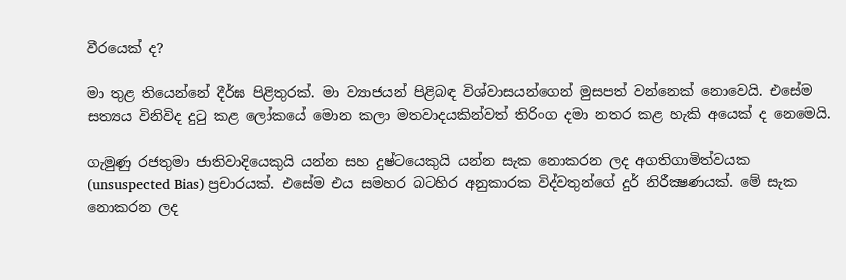වීරයෙක් ද?

මා තුළ තියෙන්නේ දීර්ඝ පිළිතුරක්. මා ව්‍යාජයන් පිළිබඳ විශ්වාසයන්ගෙන් මුසපත් වන්නෙක් නොවෙයි. එසේම සත්‍යය විනිවිද දුටු කළ ලෝකයේ මොන කලා මතවාදයකින්වත් තිරිංග දමා නතර කළ හැකි අයෙක් ද නෙමෙයි.

ගැමුණු රජතුමා ජාතිවාදියෙකුයි යන්න සහ දුෂ්ටයෙකුයි යන්න සැක නොකරන ලද අගතිගාමිත්වයක (unsuspected Bias) ප්‍රචාරයක්. එසේම එය සමහර බටහිර අනුකාරක විද්වතුන්ගේ දුර් නිරීක්‍ෂණයක්. මේ සැක නොකරන ලද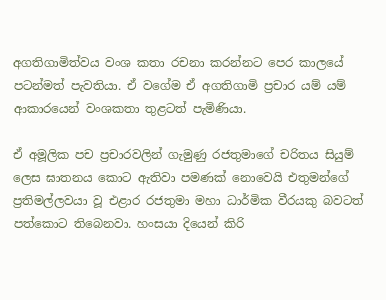අගතිගාමිත්වය වංශ කතා රචනා කරන්නට පෙර කාලයේ පටන්මත් පැවතියා. ඒ වගේම ඒ අගතිගාමි ප්‍රචාර යම් යම් ආකාරයෙන් වංශකතා තුළටත් පැමිණියා.

ඒ අමූලික පච ප්‍රචාරවලින් ගැමුණු රජතුමාගේ චරිතය සියුම් ලෙස ඝාතනය කොට ඇතිවා පමණක් නොවෙයි එතුමන්ගේ ප්‍රතිමල්ලවයා වූ එළාර රජතුමා මහා ධාර්මික වීරයකු බවටත් පත්කොට තිබෙනවා. හංසයා දියෙන් කිරි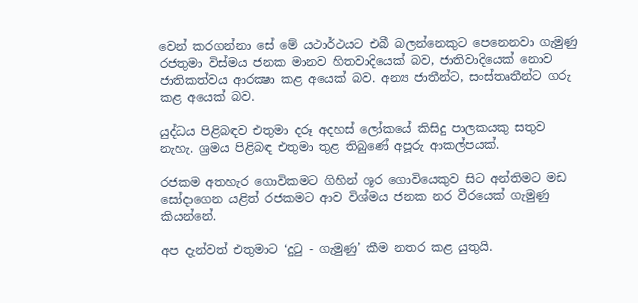වෙන් කරගන්නා සේ මේ යථාර්ථයට එබී බලන්නෙකුට පෙනෙනවා ගැමුණු රජතුමා විස්මය ජනක මානව හිතවාදියෙක් බව, ජාතිවාදියෙක් නොව ජාතිකත්වය ආරක්‍ෂා කළ අයෙක් බව. අන්‍ය ජාතීන්ට, සංස්තෘතීන්ට ගරු කළ අයෙක් බව.

යුද්ධය පිළිබඳව එතුමා දරූ අදහස් ලෝකයේ කිසිදු පාලකයකු සතුව නැහැ. ශ්‍රමය පිළිබඳ එතුමා තුළ තිබුණේ අපූරු ආකල්පයක්.

රජකම අතහැර ගොවිකමට ගිහින් ශූර ගොවියෙකුව සිට අන්තිමට මඩ සෝදාගෙන යළිත් රජකමට ආව විශ්මය ජනක නර වීරයෙක් ගැමුණු කියන්නේ.

අප දැන්වත් එතුමාට ‘දුටු - ගැමුණු’ කීම නතර කළ යුතුයි.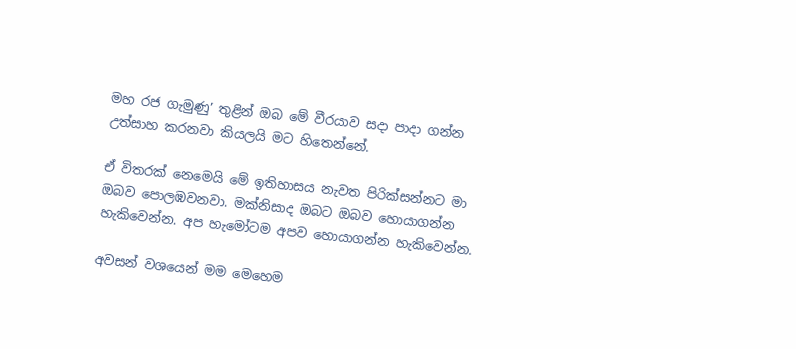මහ රජ ගැමුණු’ තුළින් ඔබ මේ වීරයාව සදා පාදා ගන්න උත්සාහ කරනවා කියලයි මට හිතෙන්නේ.

ඒ විතරක් නෙමෙයි මේ ඉතිහාසය නැවත පිරික්සන්නට මා ඔබව පොලඹවනවා. මක්නිසාද ඔබට ඔබව හොයාගන්න හැකිවෙන්න. අප හැමෝටම අපව හොයාගන්න හැකිවෙන්න.

අවසන් වශයෙන් මම මෙහෙම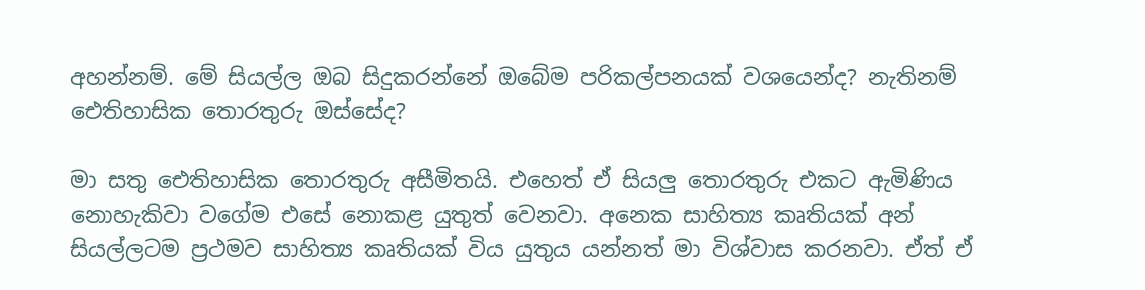අහන්නම්. මේ සියල්ල ඔබ සිදුකරන්නේ ඔබේම පරිකල්පනයක් වශයෙන්ද? නැතිනම් ඓතිහාසික තොරතුරු ඔස්සේද?

මා සතු ඓතිහාසික තොරතුරු අසීමිතයි. එහෙත් ඒ සියලු තොරතුරු එකට ඇමිණිය නොහැකිවා වගේම එසේ නොකළ යුතුත් වෙනවා. අනෙක සාහිත්‍ය කෘතියක් අන් සියල්ලටම ප්‍රථමව සාහිත්‍ය කෘතියක් විය යුතුය යන්නත් මා විශ්වාස කරනවා. ඒත් ඒ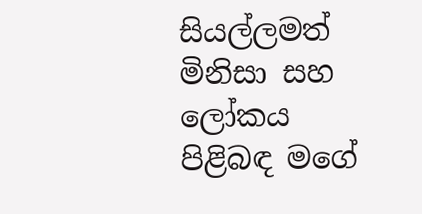සියල්ලමත් මිනිසා සහ ලෝකය පිළිබඳ මගේ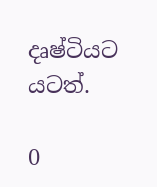දෘෂ්ටියට යටත්.

0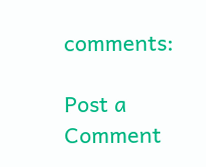comments:

Post a Comment